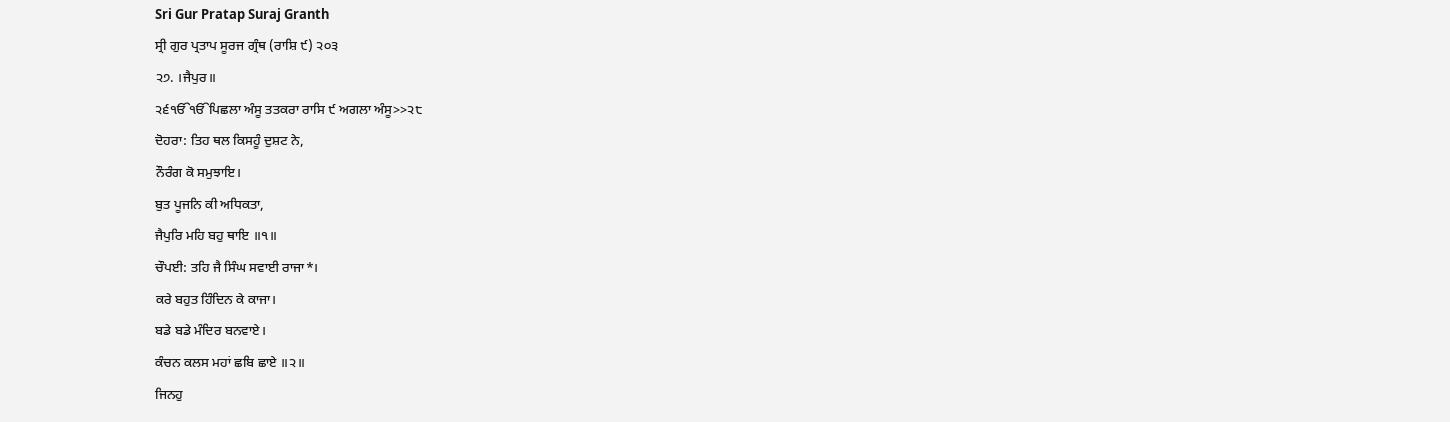Sri Gur Pratap Suraj Granth
ਸ੍ਰੀ ਗੁਰ ਪ੍ਰਤਾਪ ਸੂਰਜ ਗ੍ਰੰਥ (ਰਾਸ਼ਿ ੯) ੨੦੩
੨੭. ।ਜੈਪੁਰ॥
੨੬ੴੴਪਿਛਲਾ ਅੰਸੂ ਤਤਕਰਾ ਰਾਸਿ ੯ ਅਗਲਾ ਅੰਸੂ>>੨੮
ਦੋਹਰਾ: ਤਿਹ ਥਲ ਕਿਸਹੂੰ ਦੁਸ਼ਟ ਨੇ,
ਨੌਰੰਗ ਕੋ ਸਮੁਝਾਇ।
ਬੁਤ ਪੂਜਨਿ ਕੀ ਅਧਿਕਤਾ,
ਜੈਪੁਰਿ ਮਹਿ ਬਹੁ ਥਾਇ ॥੧॥
ਚੌਪਈ: ਤਹਿ ਜੈ ਸਿੰਘ ਸਵਾਈ ਰਾਜਾ*।
ਕਰੇ ਬਹੁਤ ਹਿੰਦਿਨ ਕੇ ਕਾਜਾ।
ਬਡੇ ਬਡੇ ਮੰਦਿਰ ਬਨਵਾਏ।
ਕੰਚਨ ਕਲਸ ਮਹਾਂ ਛਬਿ ਛਾਏ ॥੨॥
ਜਿਨਹੁ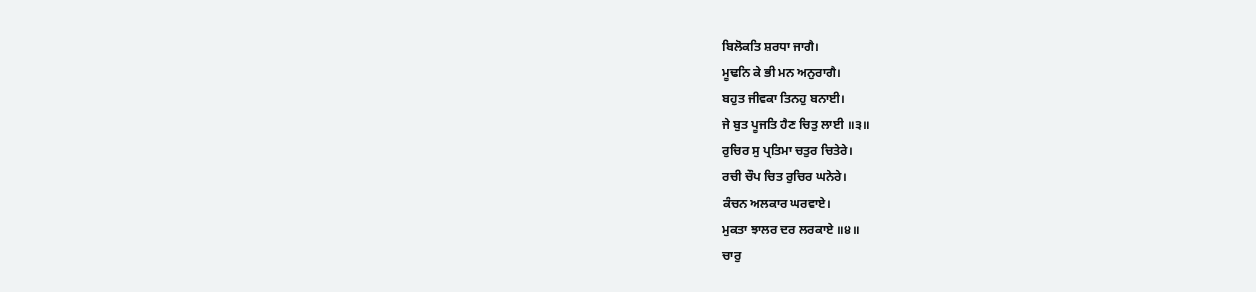ਬਿਲੋਕਤਿ ਸ਼ਰਧਾ ਜਾਗੈ।
ਮੂਢਨਿ ਕੇ ਭੀ ਮਨ ਅਨੁਰਾਗੈ।
ਬਹੁਤ ਜੀਵਕਾ ਤਿਨਹੁ ਬਨਾਈ।
ਜੇ ਬੁਤ ਪੂਜਤਿ ਹੈਣ ਚਿਤੁ ਲਾਈ ॥੩॥
ਰੁਚਿਰ ਸੁ ਪ੍ਰਤਿਮਾ ਚਤੁਰ ਚਿਤੇਰੇ।
ਰਚੀ ਚੌਪ ਚਿਤ ਰੁਚਿਰ ਘਨੇਰੇ।
ਕੰਚਨ ਅਲਕਾਰ ਘਰਵਾਏ।
ਮੁਕਤਾ ਝਾਲਰ ਦਰ ਲਰਕਾਏ ॥੪॥
ਚਾਰੁ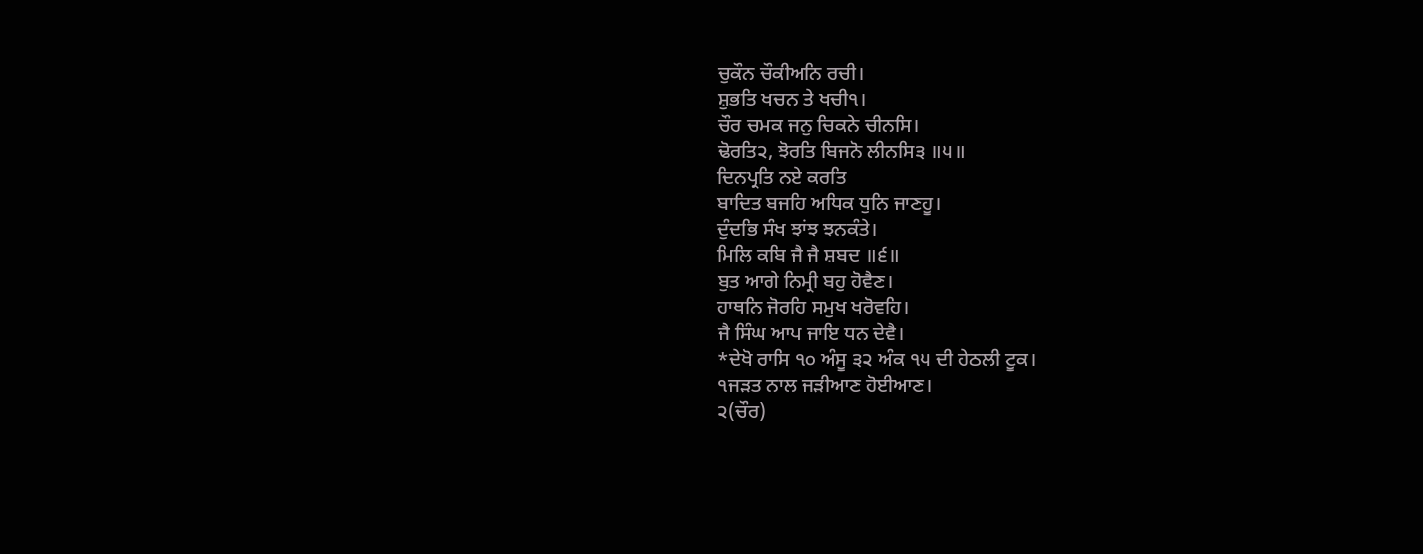ਚੁਕੌਨ ਚੌਕੀਅਨਿ ਰਚੀ।
ਸ਼ੁਭਤਿ ਖਚਨ ਤੇ ਖਚੀ੧।
ਚੌਰ ਚਮਕ ਜਨੁ ਚਿਕਨੇ ਚੀਨਸਿ।
ਢੋਰਤਿ੨, ਝੋਰਤਿ ਬਿਜਨੋ ਲੀਨਸਿ੩ ॥੫॥
ਦਿਨਪ੍ਰਤਿ ਨਏ ਕਰਤਿ
ਬਾਦਿਤ ਬਜਹਿ ਅਧਿਕ ਧੁਨਿ ਜਾਣਹੂ।
ਦੁੰਦਭਿ ਸੰਖ ਝਾਂਝ ਝਨਕੰਤੇ।
ਮਿਲਿ ਕਬਿ ਜੈ ਜੈ ਸ਼ਬਦ ॥੬॥
ਬੁਤ ਆਗੇ ਨਿਮ੍ਰੀ ਬਹੁ ਹੋਵੈਣ।
ਹਾਥਨਿ ਜੋਰਹਿ ਸਮੁਖ ਖਰੋਵਹਿ।
ਜੈ ਸਿੰਘ ਆਪ ਜਾਇ ਧਨ ਦੇਵੈ।
*ਦੇਖੋ ਰਾਸਿ ੧੦ ਅੰਸੂ ੩੨ ਅੰਕ ੧੫ ਦੀ ਹੇਠਲੀ ਟੂਕ।
੧ਜੜਤ ਨਾਲ ਜੜੀਆਣ ਹੋਈਆਣ।
੨(ਚੌਰ)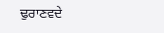ਢੁਰਾਣਵਦੇ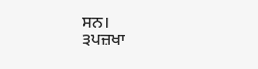ਸਨ।
੩ਪਜ਼ਖਾ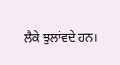ਲੈਕੇ ਝੁਲਾਂਵਦੇ ਹਨ।